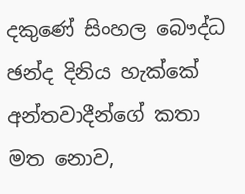දකුණේ සිංහල බෞද්ධ ඡන්ද දිනිය හැක්කේ අන්තවාදීන්ගේ කතා මත නොව,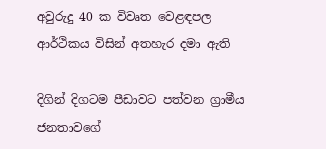අවුරුදු 40 ක විවෘත වෙළඳපල ආර්ථිකය විසින් අතහැර දමා ඇති

දිගින් දිගටම පීඩාවට පත්වන ග්‍රාමීය ජනතාවගේ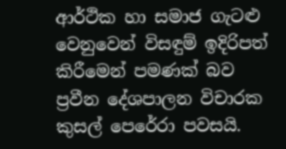ආර්ථික හා සමාජ ගැටළු වෙනුවෙන් විසඳුම් ඉදිරිපත් කිරීමෙන් පමණක් බව ප්‍රවීන දේශපාලන විචාරක කුසල් පෙරේරා පවසයි.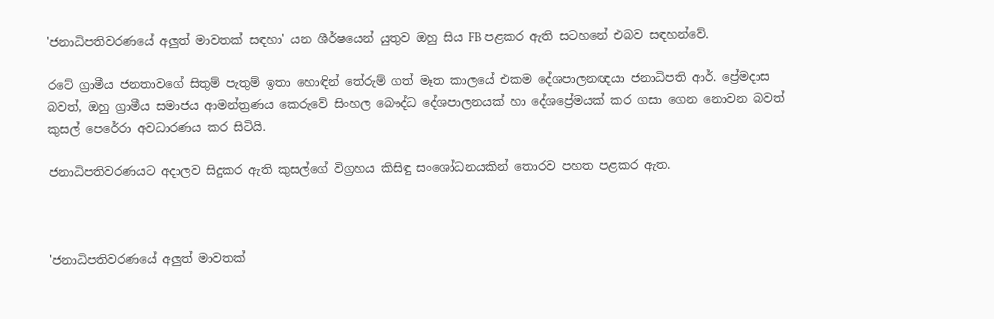'ජනාධිපතිවරණයේ අලුත් මාවතක් සඳහා' යන ශීර්ෂයෙන් යුතුව ඔහු සිය FB පළකර ඇති සටහනේ එබව සඳහන්වේ.

රටේ ග්‍රාමීය ජනතාවගේ සිතුම් පැතුම් ඉතා හොඳින් තේරුම් ගත් මෑත කාලයේ එකම දේශපාලනඥයා ජනාධිපති ආර්. ප්‍රේමදාස බවත්, ඔහු ග්‍රාමීය සමාජය ආමන්ත්‍රණය කෙරුවේ සිංහල බෞද්ධ දේශපාලනයක් හා දේශප්‍රේමයක් කර ගසා ගෙන නොවන බවත් කුසල් පෙරේරා අවධාරණය කර සිටියි.

ජනාධිපතිවරණයට අදාලව සිදුකර ඇති කුසල්ගේ විග්‍රහය කිසිඳු සංශෝධනයකින් තොරව පහත පළකර ඇත.



'ජනාධිපතිවරණයේ අලුත් මාවතක්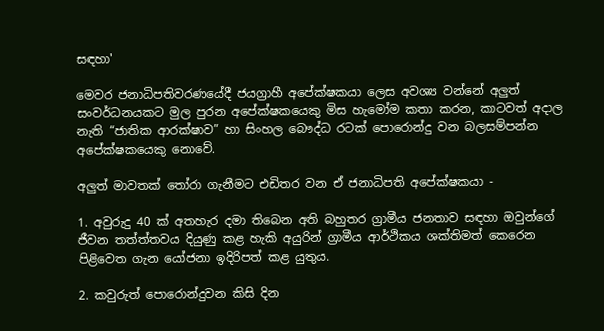සඳහා'

මෙවර ජනාධිපතිවරණයේදී ජයග්‍රාහී අපේක්ෂකයා ලෙස අවශ්‍ය වන්නේ අලුත් සංවර්ධනයකට මුල පුරන අපේක්ෂකයෙකු මිස හැමෝම කතා කරන, කාටවත් අදාල නැති “ජාතික ආරක්ෂාව” හා සිංහල බෞද්ධ රටක් පොරොන්දු වන බලසම්පන්න අපේක්ෂකයෙකු නොවේ.

අලුත් මාවතක් තෝරා ගැනීමට එඩිතර වන ඒ ජනාධිපති අපේක්ෂකයා -

1. අවුරුදු 40 ක් අතහැර දමා තිබෙන අති බහුතර ග්‍රාමීය ජනතාව සඳහා ඔවුන්ගේ ජීවන තත්ත්තවය දියුණු කළ හැකි අයුරින් ග්‍රාමීය ආර්ථිකය ශක්තිමත් කෙරෙන පිළිවෙත ගැන යෝජනා ඉදිරිපත් කළ යුතුය.

2. කවුරුත් පොරොන්දුවන කිසි දින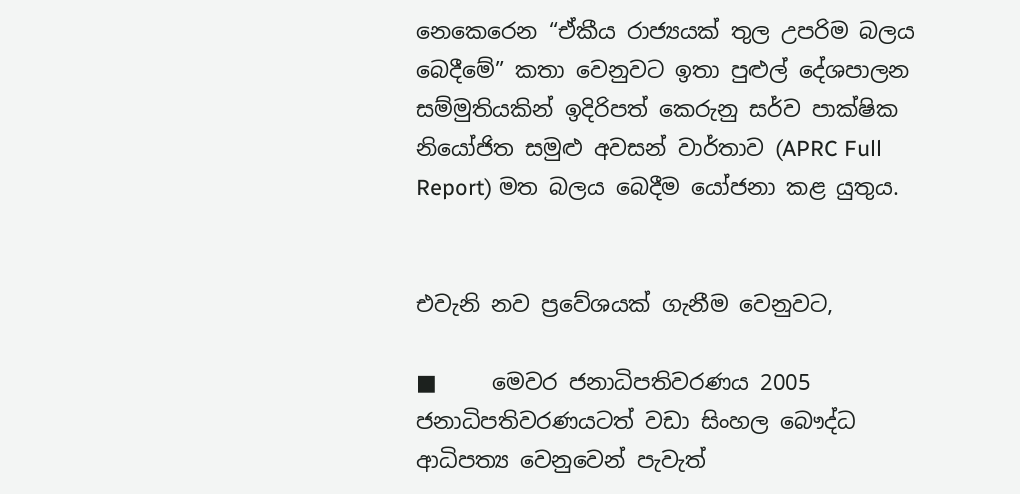නෙකෙරෙන “ඒකීය රාජ්‍යයක් තුල උපරිම බලය බෙදීමේ” කතා වෙනුවට ඉතා පුළුල් දේශපාලන සම්මුතියකින් ඉදිරිපත් කෙරුනු සර්ව පාක්ෂික නියෝජිත සමුළු අවසන් වාර්තාව (APRC Full Report) මත බලය බෙදීම යෝජනා කළ යුතුය.


එවැනි නව ප්‍රවේශයක් ගැනීම වෙනුවට,

■     මෙවර ජනාධිපතිවරණය 2005 ජනාධිපතිවරණයටත් වඩා සිංහල බෞද්ධ ආධිපත්‍ය වෙනුවෙන් පැවැත්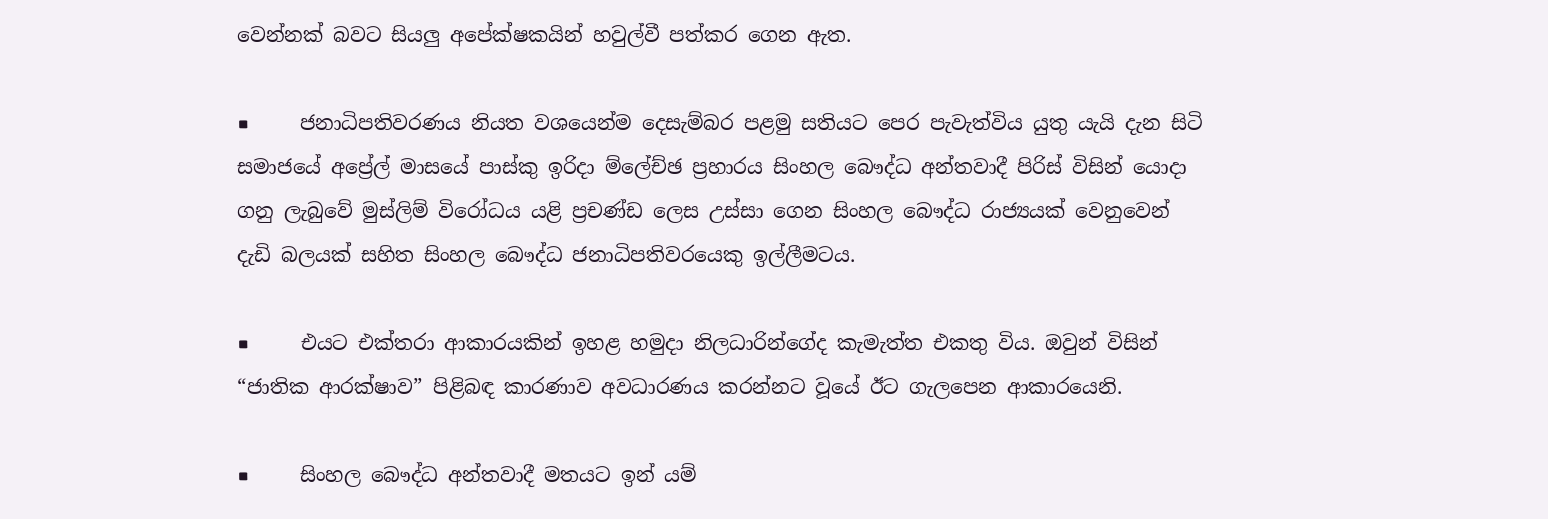වෙන්නක් බවට සියලු අපේක්ෂකයින් හවුල්වී පත්කර ගෙන ඇත.

■     ජනාධිපතිවරණය නියත වශයෙන්ම දෙසැම්බර පළමු සතියට පෙර පැවැත්විය යුතු යැයි දැන සිටි සමාජයේ අප්‍රේල් මාසයේ පාස්කු ඉරිදා ම්ලේච්ඡ ප්‍රහාරය සිංහල බෞද්ධ අන්තවාදී පිරිස් විසින් යොදා ගනු ලැබුවේ මුස්ලිම් විරෝධය යළි ප්‍රචණ්ඩ ලෙස උස්සා ගෙන සිංහල බෞද්ධ රාජ්‍යයක් වෙනුවෙන් දැඩි බලයක් සහිත සිංහල බෞද්ධ ජනාධිපතිවරයෙකු ඉල්ලීමටය.

■     එයට එක්තරා ආකාරයකින් ඉහළ හමුදා නිලධාරින්ගේද කැමැත්ත එකතු විය. ඔවුන් විසින් “ජාතික ආරක්ෂාව” පිළිබඳ කාරණාව අවධාරණය කරන්නට වූයේ ඊට ගැලපෙන ආකාරයෙනි.

■     සිංහල බෞද්ධ අන්තවාදී මතයට ඉන් යම්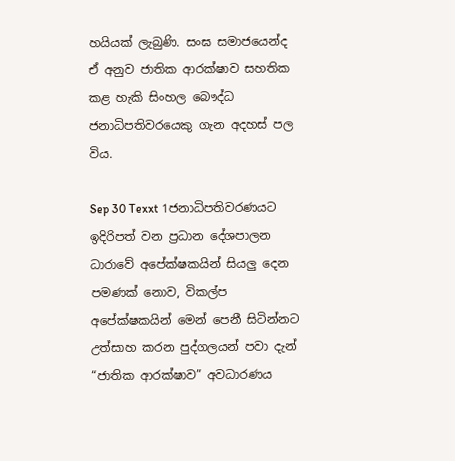හයියක් ලැබුණි. සංඝ සමාජයෙන්ද ඒ අනුව ජාතික ආරක්ෂාව සහතික කළ හැකි සිංහල බෞද්ධ ජනාධිපතිවරයෙකු ගැන අදහස් පල විය.

Sep 30 Texxt 1ජනාධිපතිවරණයට ඉදිරිපත් වන ප්‍රධාන දේශපාලන ධාරාවේ අපේක්ෂකයින් සියලු දෙන පමණක් නොව, විකල්ප අපේක්ෂකයින් මෙන් පෙනී සිටින්නට උත්සාහ කරන පුද්ගලයන් පවා දැන් “ජාතික ආරක්ෂාව” අවධාරණය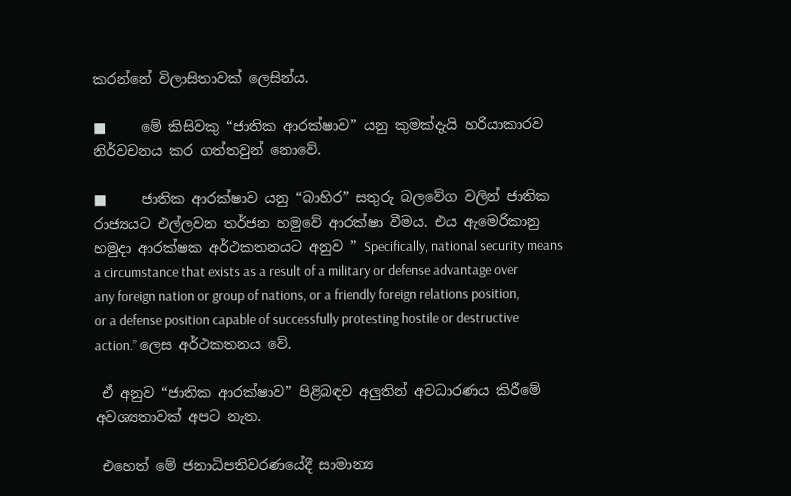කරන්නේ විලාසිතාවක් ලෙසින්ය.

■     මේ කිසිවකු “ජාතික ආරක්ෂාව” යනු කුමක්දැයි හරියාකාරව නිර්වචනය කර ගත්තවුන් නොවේ.

■     ජාතික ආරක්ෂාව යනු “බාහිර” සතුරු බලවේග වලින් ජාතික රාජ්‍යයට එල්ලවන තර්ජන හමුවේ ආරක්ෂා වීමය. එය ඇමෙරිකානු හමුදා ආරක්ෂක අර්ථකතනයට අනුව ” Specifically, national security means a circumstance that exists as a result of a military or defense advantage over any foreign nation or group of nations, or a friendly foreign relations position, or a defense position capable of successfully protesting hostile or destructive action.” ලෙස අර්ථකතනය වේ.

 ඒ අනුව “ජාතික ආරක්ෂාව” පිළිබඳව අලුතින් අවධාරණය කිරීමේ අවශ්‍යතාවක් අපට නැත.

 එහෙත් මේ ජනාධිපතිවරණයේදී සාමාන්‍ය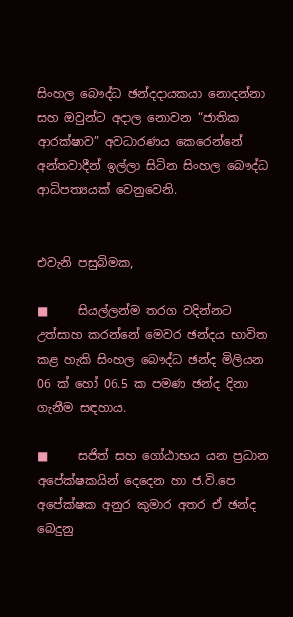සිංහල බෞද්ධ ඡන්දදායකයා නොදන්නා සහ ඔවුන්ට අදාල නොවන “ජාතික ආරක්ෂාව” අවධාරණය කෙරෙන්නේ අන්තවාදීන් ඉල්ලා සිටින සිංහල බෞද්ධ ආධිපත්‍යයක් වෙනුවෙනි.


එවැනි පසුබිමක,

■     සියල්ලන්ම තරග වදින්නට උත්සාහ කරන්නේ මෙවර ඡන්දය භාවිත කළ හැකි සිංහල බෞද්ධ ඡන්ද මිලියන 06 ක් හෝ 06.5 ක පමණ ඡන්ද දිනා ගැනීම සඳහාය.

■     සජිත් සහ ගෝඨාභය යන ප්‍රධාන අපේක්ෂකයින් දෙදෙන හා ජ.වි.පෙ අපේක්ෂක අනුර කුමාර අතර ඒ ඡන්ද බෙදුනු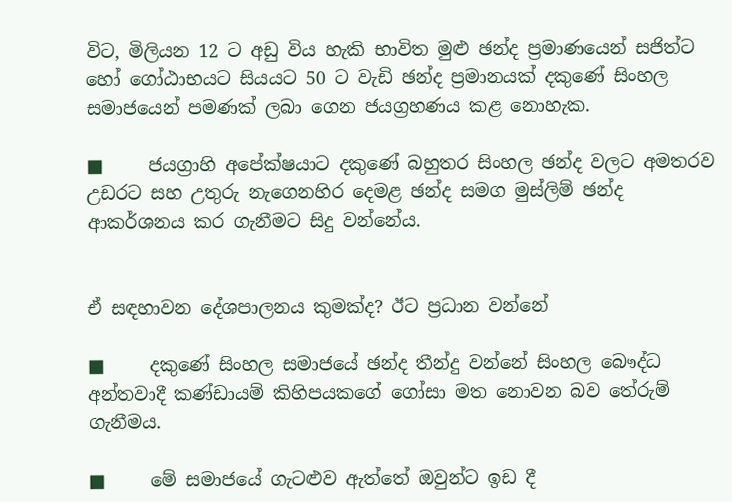විට, මිලියන 12 ට අඩු විය හැකි භාවිත මුළු ඡන්ද ප්‍රමාණයෙන් සජිත්ට හෝ ගෝඨාභයට සියයට 50 ට වැඩි ඡන්ද ප්‍රමානයක් දකුණේ සිංහල සමාජයෙන් පමණක් ලබා ගෙන ජයග්‍රහණය කළ නොහැක.

■     ජයග්‍රාහි අපේක්ෂයාට දකුණේ බහුතර සිංහල ඡන්ද වලට අමතරව උඩරට සහ උතුරු නැගෙනහිර දෙමළ ඡන්ද සමග මුස්ලිම් ඡන්ද ආකර්ශනය කර ගැනීමට සිදු වන්නේය.


ඒ සඳහාවන දේශපාලනය කුමක්ද? ඊට ප්‍රධාන වන්නේ

■     දකුණේ සිංහල සමාජයේ ඡන්ද තීන්දු වන්නේ සිංහල බෞද්ධ අන්තවාදී කණ්ඩායම් කිහිපයකගේ ගෝසා මත නොවන බව තේරුම් ගැනීමය.

■     මේ සමාජයේ ගැටළුව ඇත්තේ ඔවුන්ට ඉඩ දී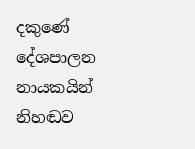දකුණේ දේශපාලන නායකයින් නිහඬව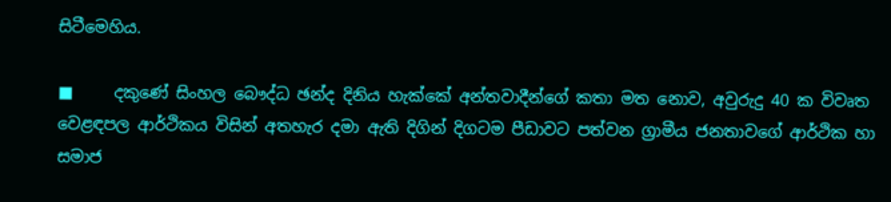සිටීමෙහිය.

■     දකුණේ සිංහල බෞද්ධ ඡන්ද දිනිය හැක්කේ අන්තවාදීන්ගේ කතා මත නොව, අවුරුදු 40 ක විවෘත වෙළඳපල ආර්ථිකය විසින් අතහැර දමා ඇති දිගින් දිගටම පීඩාවට පත්වන ග්‍රාමීය ජනතාවගේ ආර්ථික හා සමාජ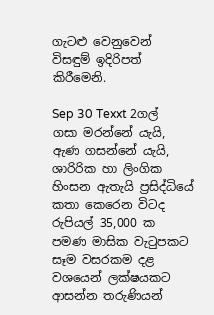ගැටළු වෙනුවෙන් විසඳුම් ඉදිරිපත් කිරීමෙනි.

Sep 30 Texxt 2ගල් ගසා මරන්නේ යැයි, ඇණ ගසන්නේ යැයි, ශාරිරික හා ලිංගික හිංසන ඇතැයි ප්‍රසිද්ධියේ කතා කෙරෙන විටද රුපියල් 35,000 ක පමණ මාසික වැටුපකට සෑම වසරකම දළ වශයෙන් ලක්ෂයකට ආසන්න තරුණියන්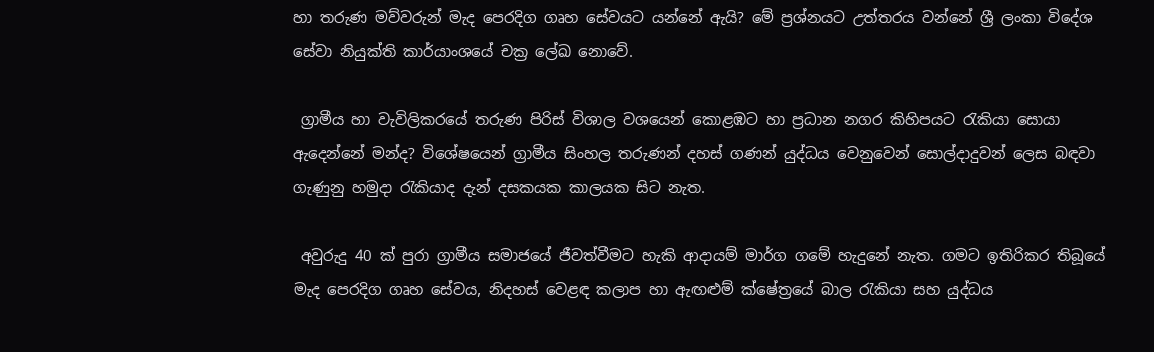හා තරුණ මව්වරුන් මැද පෙරදිග ගෘහ සේවයට යන්නේ ඇයි? මේ ප්‍රශ්නයට උත්තරය වන්නේ ශ්‍රී ලංකා විදේශ සේවා නියුක්ති කාර්යාංශයේ චක්‍ර ලේඛ නොවේ.

 ග්‍රාමීය හා වැවිලිකරයේ තරුණ පිරිස් විශාල වශයෙන් කොළඹට හා ප්‍රධාන නගර කිහිපයට රැකියා සොයා ඇදෙන්නේ මන්ද? විශේෂයෙන් ග්‍රාමීය සිංහල තරුණන් දහස් ගණන් යුද්ධය වෙනුවෙන් සොල්දාදුවන් ලෙස බඳවා ගැණුනු හමුදා රැකියාද දැන් දසකයක කාලයක සිට නැත.

 අවුරුදු 40 ක් පුරා ග්‍රාමීය සමාජයේ ජීවත්වීමට හැකි ආදායම් මාර්ග ගමේ හැදුනේ නැත. ගමට ඉතිරිකර තිබූයේ මැද පෙරදිග ගෘහ සේවය, නිදහස් වෙළඳ කලාප හා ඇඟළුම් ක්ෂේත්‍රයේ බාල රැකියා සහ යුද්ධය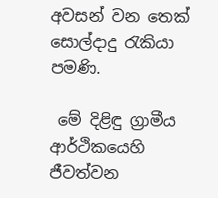අවසන් වන තෙක් සොල්දාදු රැකියා පමණි.

 මේ දිළිඳු ග්‍රාමීය ආර්ථිකයෙහි ජීවත්වන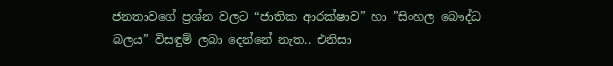ජනතාවගේ ප්‍රශ්න වලට “ජාතික ආරක්ෂාව” හා ”සිංහල බෞද්ධ බලය” විසඳුම් ලබා දෙන්නේ නැත.. එනිසා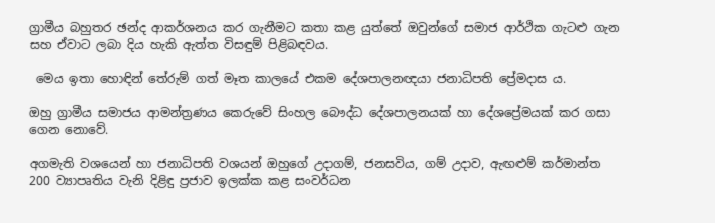ග්‍රාමීය බහුතර ඡන්ද ආකර්ශනය කර ගැනීමට කතා කළ යුත්තේ ඔවුන්ගේ සමාජ ආර්ථික ගැටළු ගැන සහ ඒවාට ලබා දිය හැකි ඇත්ත විසඳුම් පිළිබඳවය.

 මෙය ඉතා හොඳින් තේරුම් ගත් මෑත කාලයේ එකම දේශපාලනඥයා ජනාධිපති ප්‍රේමදාස ය.

ඔහු ග්‍රාමීය සමාජය ආමන්ත්‍රණය කෙරුවේ සිංහල බෞද්ධ දේශපාලනයක් හා දේශප්‍රේමයක් කර ගසා ගෙන නොවේ.

අගමැති වශයෙන් හා ජනාධිපති වශයන් ඔහුගේ උදාගම්, ජනසවිය, ගම් උදාව, ඇඟළුම් කර්මාන්ත 200 ව්‍යාපෘතිය වැනි දිළිඳු ප්‍රජාව ඉලක්ක කළ සංවර්ධන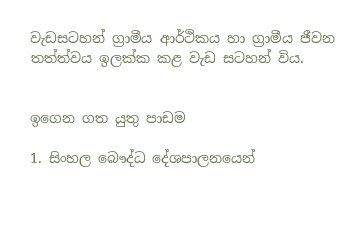වැඩසටහන් ග්‍රාමීය ආර්ථිකය හා ග්‍රාමීය ජීවන තත්ත්වය ඉලක්ක කළ වැඩ සටහන් විය.


ඉගෙන ගත යුතු පාඩම

1. සිංහල බෞද්ධ දේශපාලනයෙන්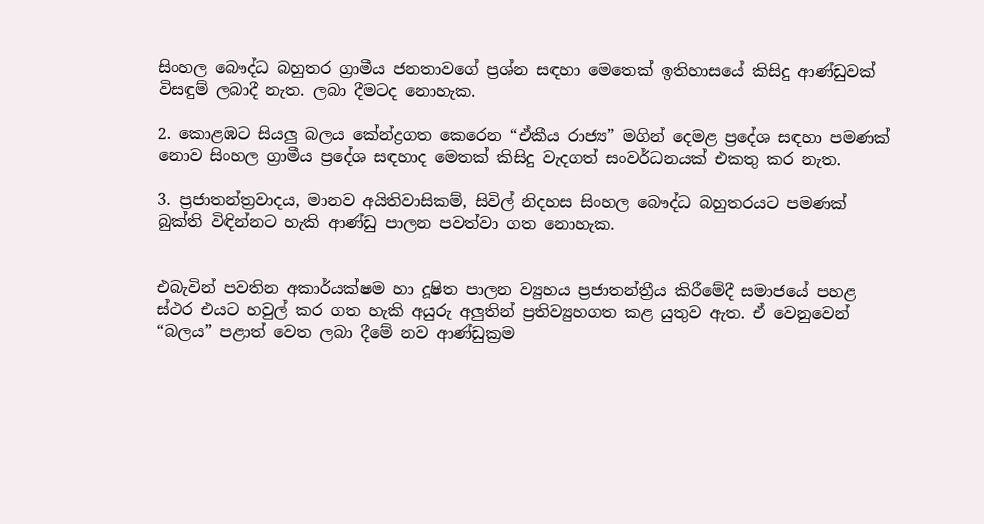සිංහල බෞද්ධ බහුතර ග්‍රාමීය ජනතාවගේ ප්‍රශ්න සඳහා මෙතෙක් ඉතිහාසයේ කිසිදු ආණ්ඩුවක් විසඳුම් ලබාදී නැත. ලබා දීමටද නොහැක.

2. කොළඹට සියලු බලය කේන්ද්‍රගත කෙරෙන “ඒකීය රාජ්‍ය” මගින් දෙමළ ප්‍රදේශ සඳහා පමණක් නොව සිංහල ග්‍රාමීය ප්‍රදේශ සඳහාද මෙතක් කිසිදු වැදගත් සංවර්ධනයක් එකතු කර නැත.

3. ප්‍රජාතන්ත්‍රවාදය, මානව අයිතිවාසිකම්, සිවිල් නිදහස සිංහල බෞද්ධ බහුතරයට පමණක් බුක්ති විඳින්නට හැකි ආණ්ඩු පාලන පවත්වා ගත නොහැක.


එබැවින් පවතින අකාර්යක්ෂම හා දූෂිත පාලන ව්‍යුහය ප්‍රජාතන්ත්‍රීය කිරීමේදී සමාජයේ පහළ ස්ථර එයට හවුල් කර ගත හැකි අයුරු අලුතින් ප්‍රතිව්‍යුහගත කළ යුතුව ඇත. ඒ වෙනුවෙන් “බලය” පළාත් වෙත ලබා දීමේ නව ආණ්ඩුක්‍රම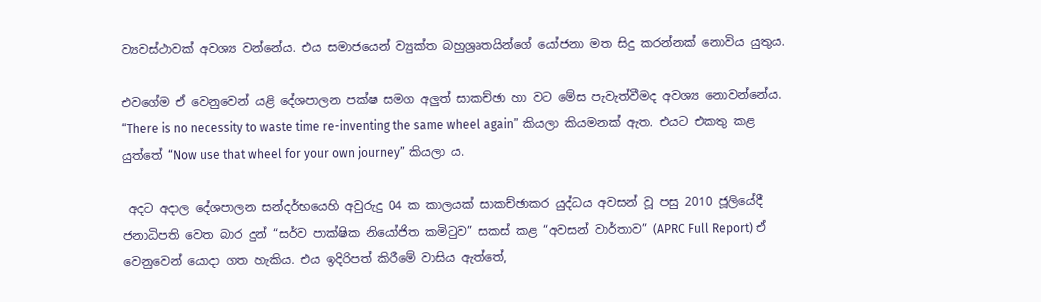ව්‍යවස්ථාවක් අවශ්‍ය වන්නේය. එය සමාජයෙන් ව්‍යුක්ත බහුශ්‍රෘතයින්ගේ යෝජනා මත සිදු කරන්නක් නොවිය යුතුය.

එවගේම ඒ වෙනුවෙන් යළි දේශපාලන පක්ෂ සමග අලුත් සාකච්ඡා හා වට මේස පැවැත්වීමද අවශ්‍ය නොවන්නේය. “There is no necessity to waste time re-inventing the same wheel again” කියලා කියමනක් ඇත. එයට එකතු කළ යුත්තේ “Now use that wheel for your own journey” කියලා ය.

 අදට අදාල දේශපාලන සන්දර්භයෙහි අවුරුදු 04 ක කාලයක් සාකච්ඡාකර යුද්ධය අවසන් වූ පසු 2010 ජූලියේදී ජනාධිපති වෙත බාර දුන් “සර්ව පාක්ෂික නියෝජිත කමිටුව” සකස් කළ “අවසන් වාර්තාව” (APRC Full Report) ඒ වෙනුවෙන් යොදා ගත හැකිය. එය ඉදිරිපත් කිරීමේ වාසිය ඇත්තේ,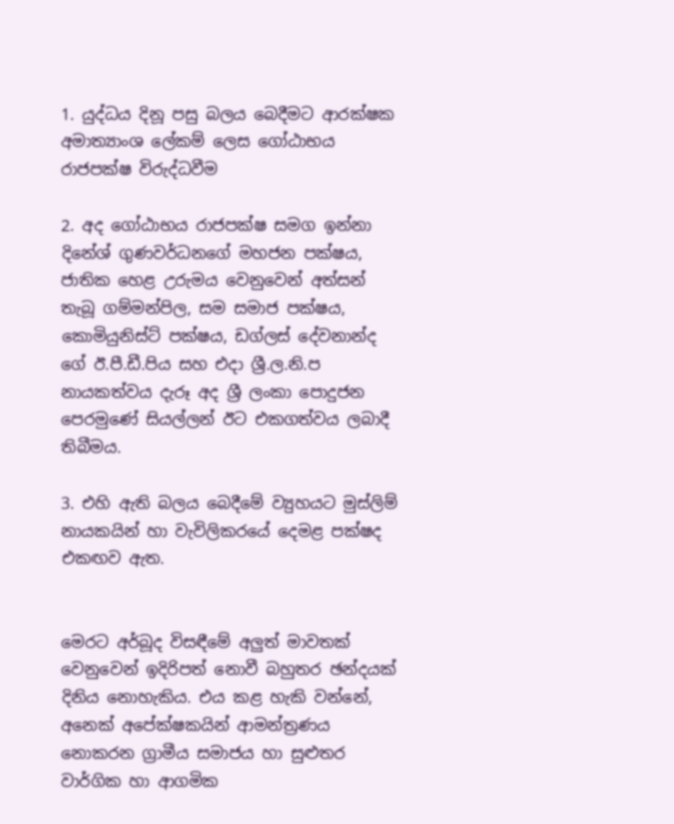1. යුද්ධය දිනූ පසු බලය බෙදීමට ආරක්ෂක අමාත්‍යාංශ ලේකම් ලෙස ගෝඨාභය රාජපක්ෂ විරුද්ධවීම

2. අද ගෝඨාභය රාජපක්ෂ සමග ඉන්නා දිනේශ් ගුණවර්ධනගේ මහජන පක්ෂය, ජාතික හෙළ උරුමය වෙනුවෙන් අත්සන් තැබූ ගම්මන්පිල, සම සමාජ පක්ෂය, කොමියුනිස්ට් පක්ෂය, ඩග්ලස් දේවනාන්ද ගේ ඊ.පී.ඩී.පිය සහ එදා ශ්‍රී.ල.නි.ප නායකත්වය දැරූ අද ශ්‍රී ලංකා පොදුජන පෙරමුණේ සියල්ලන් ඊට එකගත්වය ලබාදී තිබීමය.

3. එහි ඇති බලය බෙදීමේ ව්‍යුහයට මුස්ලිම් නායකයින් හා වැවිලිකරයේ දෙමළ පක්ෂද එකඟව ඇත.


මෙරට අර්බූද විසඳීමේ අලුත් මාවතක් වෙනුවෙන් ඉදිරිපත් නොවී බහුතර ඡන්දයක් දිනිය නොහැකිය. එය කළ හැකි වන්නේ, අනෙක් අපේක්ෂකයින් ආමන්ත්‍රණය නොකරන ග්‍රාමීය සමාජය හා සුළුතර වාර්ගික හා ආගමික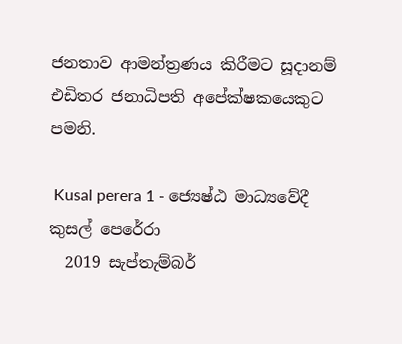ජනතාව ආමන්ත්‍රණය කිරීමට සූදානම් එඩිතර ජනාධිපති අපේක්ෂකයෙකුට පමනි.

 Kusal perera 1 - ජ්‍යෙෂ්ඨ මාධ්‍යවේදී කුසල් පෙරේරා
  2019 සැප්තැම්බර්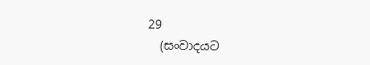29
  (සංවාදයට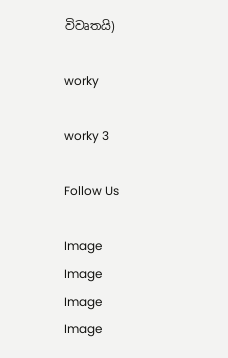විවෘතයි)

worky

worky 3

Follow Us

Image
Image
Image
Image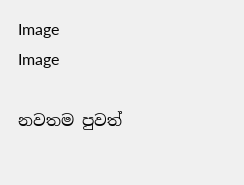Image
Image

නවතම පුවත්